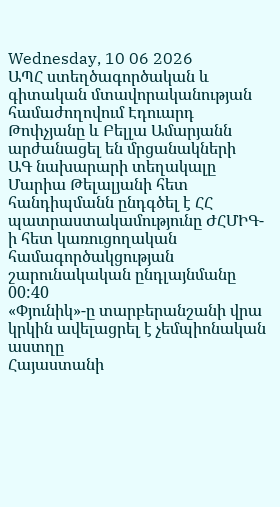Wednesday, 10 06 2026
ԱՊՀ ստեղծագործական և գիտական մտավորականության համաժողովում Էդուարդ Թոփչյանը և Բելլա Ամարյանն արժանացել են մրցանակների
ԱԳ նախարարի տեղակալը Մարիա Թելալյանի հետ հանդիպմանն ընդգծել է ՀՀ պատրաստակամությունը ԺՀՄԻԳ-ի հետ կառուցողական համագործակցության շարունակական ընդլայնմանը
00:40
«Փյունիկ»-ը տարբերանշանի վրա կրկին ավելացրել է չեմպիոնական աստղը
Հայաստանի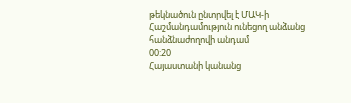թեկնածուն ընտրվել է ՄԱԿ-ի Հաշմանդամություն ունեցող անձանց հանձնաժողովի անդամ
00:20
Հայաստանի կանանց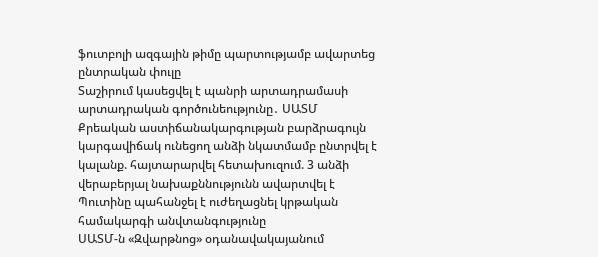ֆուտբոլի ազգային թիմը պարտությամբ ավարտեց ընտրական փուլը
Տաշիրում կասեցվել է պանրի արտադրամասի արտադրական գործունեությունը․ ՍԱՏՄ
Քրեական աստիճանակարգության բարձրագույն կարգավիճակ ունեցող անձի նկատմամբ ընտրվել է կալանք. հայտարարվել հետախուզում. 3 անձի վերաբերյալ նախաքննությունն ավարտվել է
Պուտինը պահանջել է ուժեղացնել կրթական համակարգի անվտանգությունը
ՍԱՏՄ-ն «Զվարթնոց» օդանավակայանում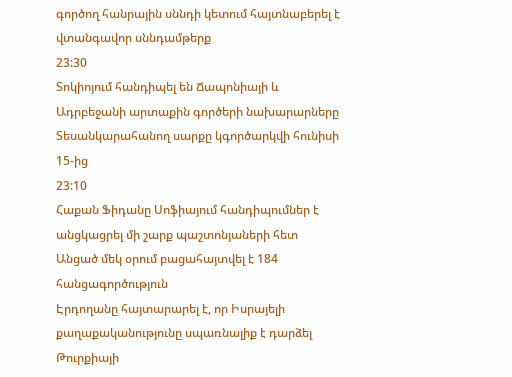գործող հանրային սննդի կետում հայտնաբերել է վտանգավոր սննդամթերք
23:30
Տոկիոյում հանդիպել են Ճապոնիայի և Ադրբեջանի արտաքին գործերի նախարարները
Տեսանկարահանող սարքը կգործարկվի հունիսի 15-ից
23:10
Հաքան Ֆիդանը Սոֆիայում հանդիպումներ է անցկացրել մի շարք պաշտոնյաների հետ
Անցած մեկ օրում բացահայտվել է 184 հանցագործություն
Էրդողանը հայտարարել է, որ Իսրայելի քաղաքականությունը սպառնալիք է դարձել Թուրքիայի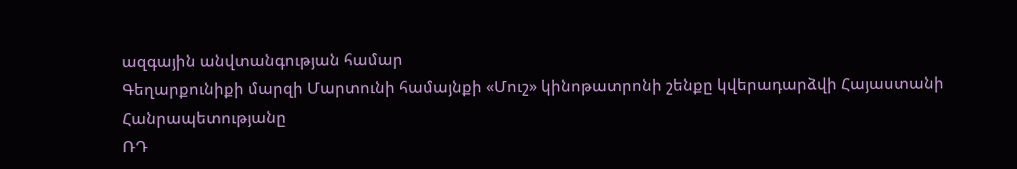ազգային անվտանգության համար
Գեղարքունիքի մարզի Մարտունի համայնքի «Մուշ» կինոթատրոնի շենքը կվերադարձվի Հայաստանի Հանրապետությանը
ՌԴ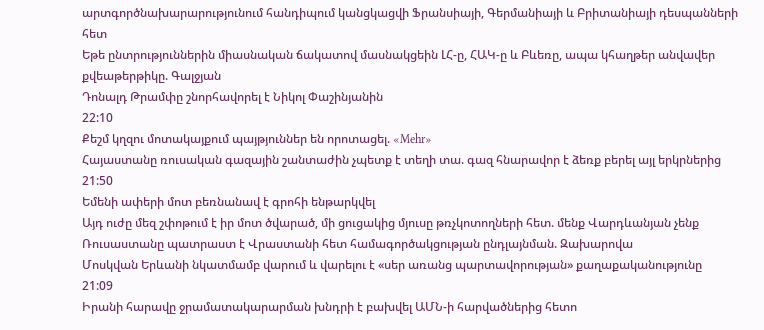արտգործնախարարությունում հանդիպում կանցկացվի Ֆրանսիայի, Գերմանիայի և Բրիտանիայի դեսպանների հետ
Եթե ընտրություններին միասնական ճակատով մասնակցեին ԼՀ-ը, ՀԱԿ-ը և Բևեռը, ապա կհաղթեր անվավեր քվեաթերթիկը. Գալջյան
Դոնալդ Թրամփը շնորհավորել է Նիկոլ Փաշինյանին
22:10
Քեշմ կղզու մոտակայքում պայթյուններ են որոտացել. «Mehr»
Հայաստանը ռուսական գազային շանտաժին չպետք է տեղի տա. գազ հնարավոր է ձեռք բերել այլ երկրներից
21:50
Եմենի ափերի մոտ բեռնանավ է գրոհի ենթարկվել
Այդ ուժը մեզ շփոթում է իր մոտ ծվարած, մի ցուցակից մյուսը թռչկոտողների հետ. մենք Վարդևանյան չենք
Ռուսաստանը պատրաստ է Վրաստանի հետ համագործակցության ընդլայնման. Զախարովա
Մոսկվան Երևանի նկատմամբ վարում և վարելու է «սեր առանց պարտավորության» քաղաքականությունը
21:09
Իրանի հարավը ջրամատակարարման խնդրի է բախվել ԱՄՆ-ի հարվածներից հետո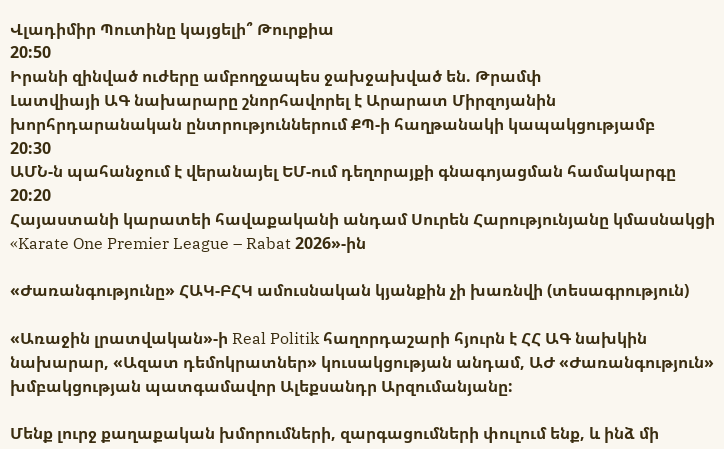Վլադիմիր Պուտինը կայցելի՞ Թուրքիա
20:50
Իրանի զինված ուժերը ամբողջապես ջախջախված են. Թրամփ
Լատվիայի ԱԳ նախարարը շնորհավորել է Արարատ Միրզոյանին խորհրդարանական ընտրություններում ՔՊ-ի հաղթանակի կապակցությամբ
20:30
ԱՄՆ-ն պահանջում է վերանայել ԵՄ-ում դեղորայքի գնագոյացման համակարգը
20:20
Հայաստանի կարատեի հավաքականի անդամ Սուրեն Հարությունյանը կմասնակցի «Karate One Premier League – Rabat 2026»-ին

«Ժառանգությունը» ՀԱԿ-ԲՀԿ ամուսնական կյանքին չի խառնվի (տեսագրություն)

«Առաջին լրատվական»-ի Real Politik հաղորդաշարի հյուրն է ՀՀ ԱԳ նախկին նախարար, «Ազատ դեմոկրատներ» կուսակցության անդամ, ԱԺ «Ժառանգություն» խմբակցության պատգամավոր Ալեքսանդր Արզումանյանը:

Մենք լուրջ քաղաքական խմորումների, զարգացումների փուլում ենք, և ինձ մի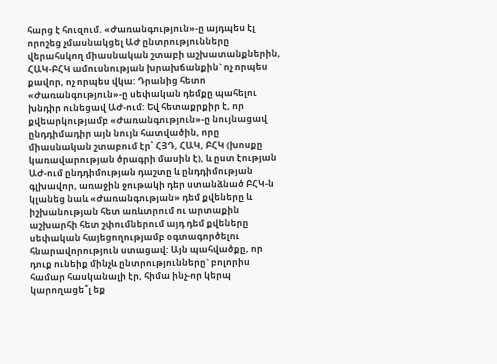հարց է հուզում. «Ժառանգություն»-ը այդպես էլ որոշեց չմասնակցել ԱԺ ընտրությունները վերահսկող միասնական շտաբի աշխատանքներին,  ՀԱԿ-ԲՀԿ ամուսնության խրախճանքին` ոչ որպես քավոր, ոչ որպես վկա: Դրանից հետո «Ժառանգություն»-ը սեփական դեմքը պահելու խնդիր ունեցավ ԱԺ-ում: Եվ հետաքրքիր է, որ քվեարկությամբ «Ժառանգություն»-ը նույնացավ ընդդիմադիր այն նույն հատվածին, որը միասնական շտաբում էր՝ ՀՅԴ, ՀԱԿ, ԲՀԿ (խոսքը կառավարության ծրագրի մասին է), և ըստ էության ԱԺ-ում ընդդիմության դաշտը և ընդդիմության գլխավոր, առաջին ջութակի դեր ստանձնած ԲՀԿ-ն կլանեց նաև «Ժառանգության» դեմ քվեները և իշխանության հետ առևտրում ու արտաքին աշխարհի հետ շփումներում այդ դեմ քվեները սեփական հայեցողությամբ օգտագործելու  հնարավորություն ստացավ: Այն պահվածքը, որ դուք ունեիք մինչև ընտրությունները` բոլորիս համար հասկանալի էր, հիմա ինչ-որ կերպ կարողացե՞լ եք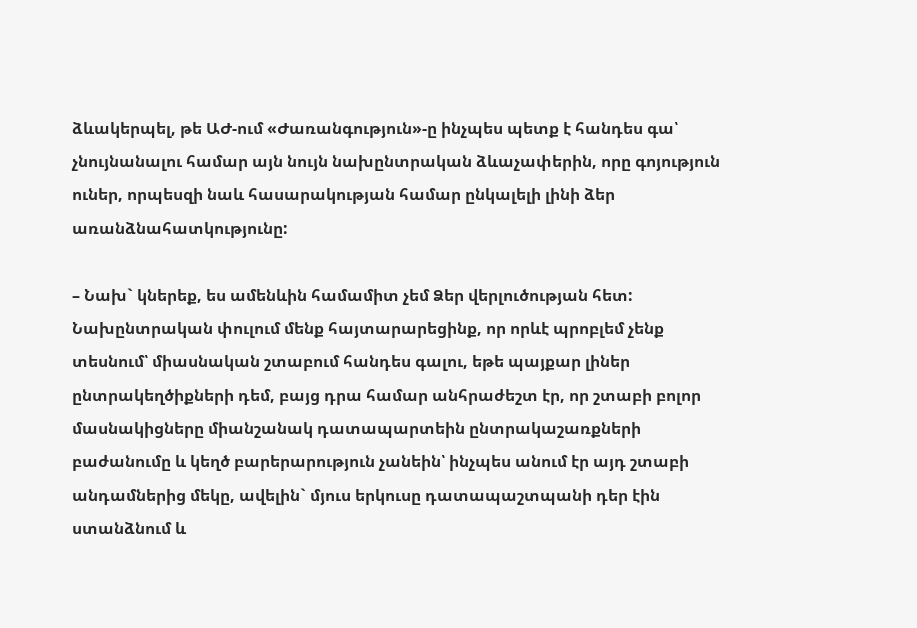ձևակերպել, թե ԱԺ-ում «Ժառանգություն»-ը ինչպես պետք է հանդես գա՝ չնույնանալու համար այն նույն նախընտրական ձևաչափերին, որը գոյություն ուներ, որպեսզի նաև հասարակության համար ընկալելի լինի ձեր առանձնահատկությունը:

– Նախ` կներեք, ես ամենևին համամիտ չեմ Ձեր վերլուծության հետ: Նախընտրական փուլում մենք հայտարարեցինք, որ որևէ պրոբլեմ չենք տեսնում՝ միասնական շտաբում հանդես գալու, եթե պայքար լիներ ընտրակեղծիքների դեմ, բայց դրա համար անհրաժեշտ էր, որ շտաբի բոլոր մասնակիցները միանշանակ դատապարտեին ընտրակաշառքների բաժանումը և կեղծ բարերարություն չանեին՝ ինչպես անում էր այդ շտաբի անդամներից մեկը, ավելին` մյուս երկուսը դատապաշտպանի դեր էին ստանձնում և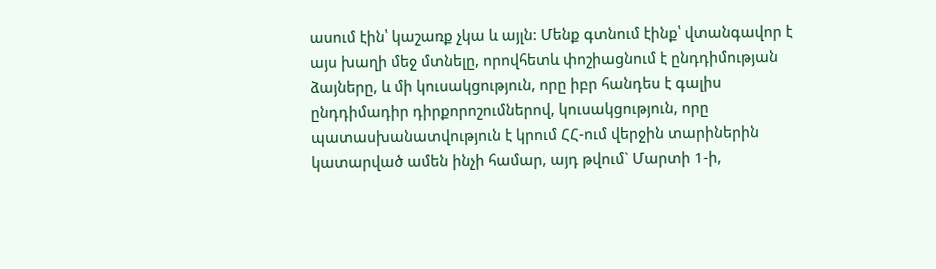ասում էին՝ կաշառք չկա և այլն: Մենք գտնում էինք՝ վտանգավոր է այս խաղի մեջ մտնելը, որովհետև փոշիացնում է ընդդիմության ձայները, և մի կուսակցություն, որը իբր հանդես է գալիս ընդդիմադիր դիրքորոշումներով, կուսակցություն, որը պատասխանատվություն է կրում ՀՀ-ում վերջին տարիներին կատարված ամեն ինչի համար, այդ թվում` Մարտի 1-ի,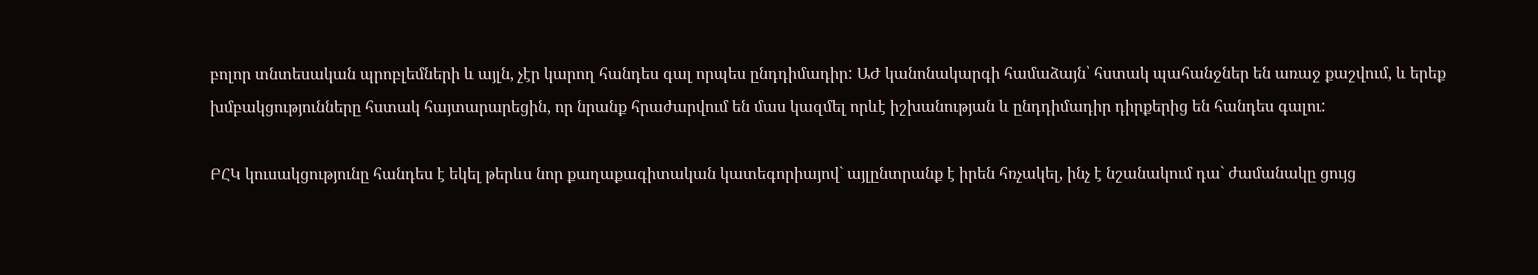բոլոր տնտեսական պրոբլեմների և այլն, չէր կարող հանդես գալ որպես ընդդիմադիր: ԱԺ կանոնակարգի համաձայն՝ հստակ պահանջներ են առաջ քաշվում, և երեք խմբակցությունները հստակ հայտարարեցին, որ նրանք հրաժարվում են մաս կազմել որևէ իշխանության և ընդդիմադիր դիրքերից են հանդես գալու:

ԲՀԿ կուսակցությունը հանդես է եկել թերևս նոր քաղաքագիտական կատեգորիայով` այլընտրանք է իրեն հռչակել, ինչ է նշանակում դա` ժամանակը ցույց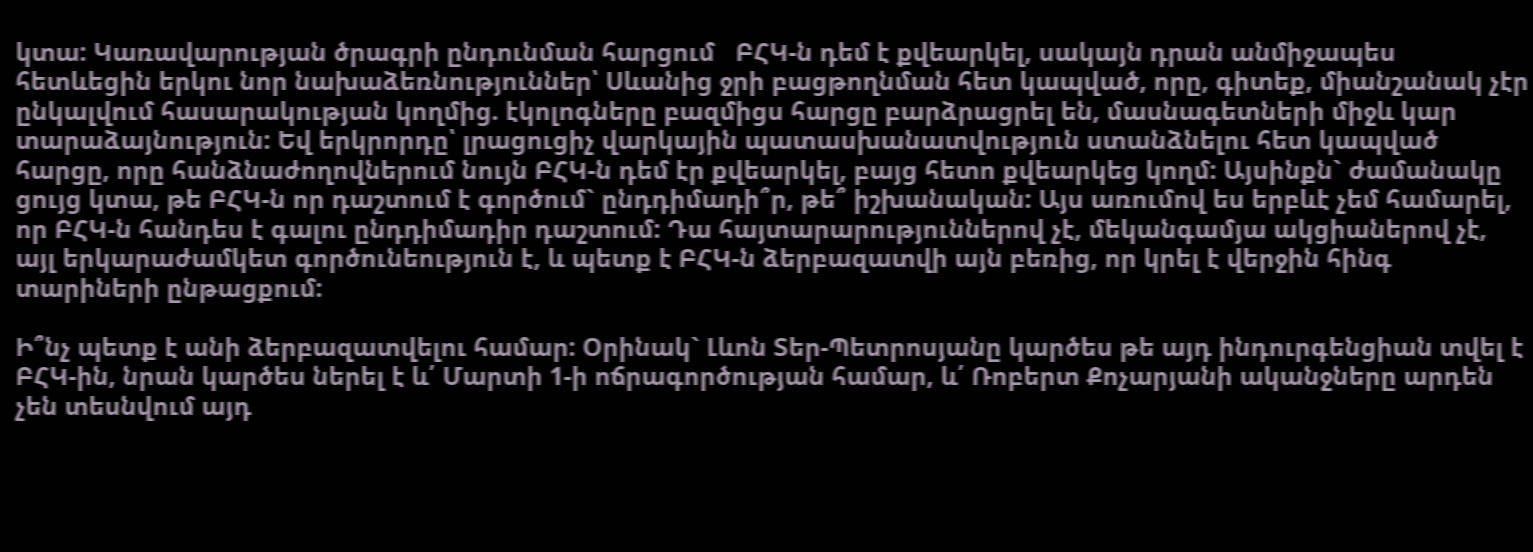կտա: Կառավարության ծրագրի ընդունման հարցում   ԲՀԿ-ն դեմ է քվեարկել, սակայն դրան անմիջապես հետևեցին երկու նոր նախաձեռնություններ՝ Սևանից ջրի բացթողնման հետ կապված, որը, գիտեք, միանշանակ չէր ընկալվում հասարակության կողմից. էկոլոգները բազմիցս հարցը բարձրացրել են, մասնագետների միջև կար տարաձայնություն: Եվ երկրորդը՝ լրացուցիչ վարկային պատասխանատվություն ստանձնելու հետ կապված հարցը, որը հանձնաժողովներում նույն ԲՀԿ-ն դեմ էր քվեարկել, բայց հետո քվեարկեց կողմ: Այսինքն` ժամանակը ցույց կտա, թե ԲՀԿ-ն որ դաշտում է գործում` ընդդիմադի՞ր, թե՞ իշխանական: Այս առումով ես երբևէ չեմ համարել, որ ԲՀԿ-ն հանդես է գալու ընդդիմադիր դաշտում: Դա հայտարարություններով չէ, մեկանգամյա ակցիաներով չէ, այլ երկարաժամկետ գործունեություն է, և պետք է ԲՀԿ-ն ձերբազատվի այն բեռից, որ կրել է վերջին հինգ տարիների ընթացքում:

Ի՞նչ պետք է անի ձերբազատվելու համար: Օրինակ` Լևոն Տեր-Պետրոսյանը կարծես թե այդ ինդուրգենցիան տվել է ԲՀԿ-ին, նրան կարծես ներել է և՛ Մարտի 1-ի ոճրագործության համար, և՛ Ռոբերտ Քոչարյանի ականջները արդեն չեն տեսնվում այդ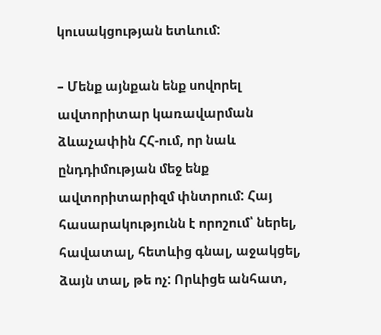կուսակցության ետևում:

– Մենք այնքան ենք սովորել ավտորիտար կառավարման ձևաչափին ՀՀ-ում, որ նաև ընդդիմության մեջ ենք ավտորիտարիզմ փնտրում: Հայ հասարակությունն է որոշում՝ ներել, հավատալ, հետևից գնալ, աջակցել, ձայն տալ, թե ոչ: Որևիցե անհատ,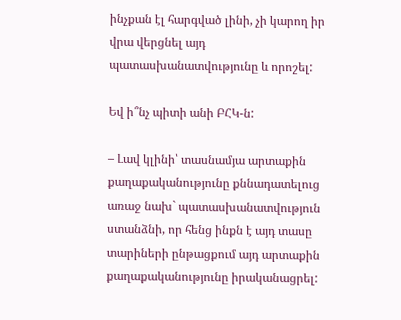ինչքան էլ հարգված լինի, չի կարող իր վրա վերցնել այդ պատասխանատվությունը և որոշել:

Եվ ի՞նչ պիտի անի ԲՀԿ-ն:

– Լավ կլինի՝ տասնամյա արտաքին քաղաքականությունը քննադատելուց առաջ նախ` պատասխանատվություն ստանձնի, որ հենց ինքն է այդ տասը  տարիների ընթացքում այդ արտաքին քաղաքականությունը իրականացրել: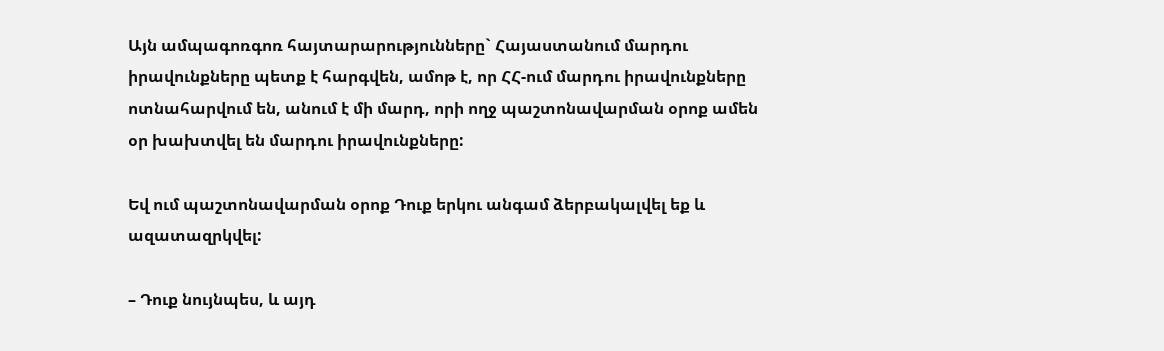Այն ամպագոռգոռ հայտարարությունները` Հայաստանում մարդու իրավունքները պետք է հարգվեն, ամոթ է, որ ՀՀ-ում մարդու իրավունքները ոտնահարվում են, անում է մի մարդ, որի ողջ պաշտոնավարման օրոք ամեն օր խախտվել են մարդու իրավունքները:

Եվ ում պաշտոնավարման օրոք Դուք երկու անգամ ձերբակալվել եք և ազատազրկվել:

– Դուք նույնպես, և այդ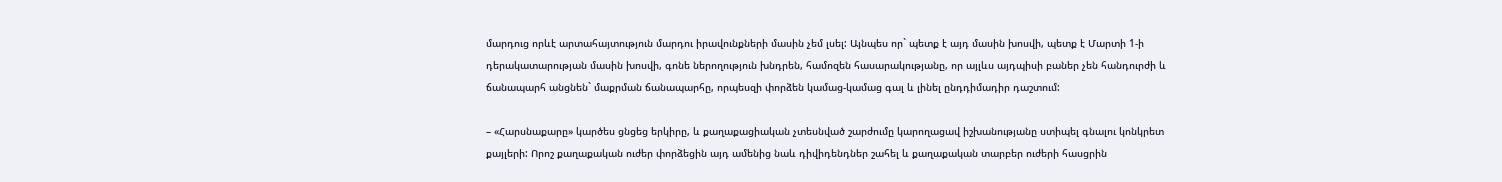մարդուց որևէ արտահայտություն մարդու իրավունքների մասին չեմ լսել: Այնպես որ` պետք է այդ մասին խոսվի, պետք է Մարտի 1-ի դերակատարության մասին խոսվի, գոնե ներողություն խնդրեն, համոզեն հասարակությանը, որ այլևս այդպիսի բաներ չեն հանդուրժի և ճանապարհ անցնեն` մաքրման ճանապարհը, որպեսզի փորձեն կամաց-կամաց գալ և լինել ընդդիմադիր դաշտում:

– «Հարսնաքարը» կարծես ցնցեց երկիրը, և քաղաքացիական չտեսնված շարժումը կարողացավ իշխանությանը ստիպել գնալու կոնկրետ քայլերի: Որոշ քաղաքական ուժեր փորձեցին այդ ամենից նաև դիվիդենդներ շահել և քաղաքական տարբեր ուժերի հասցրին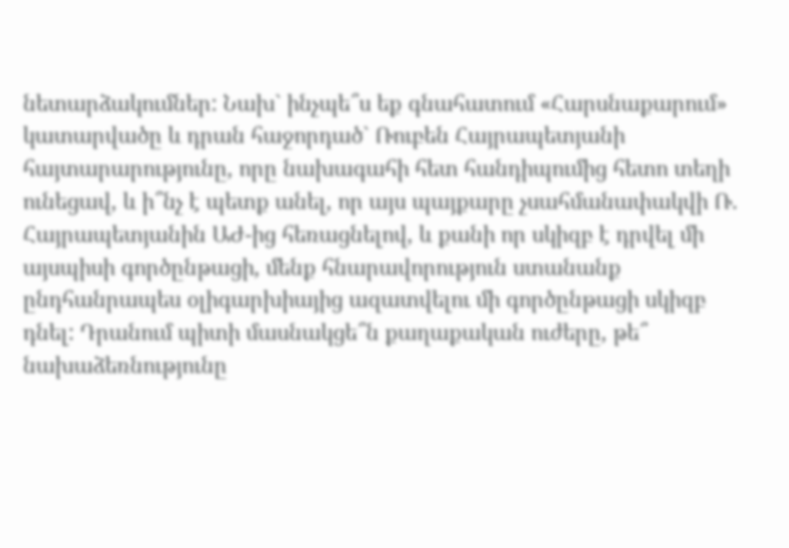նետարձակումներ: Նախ` ինչպե՞ս եք գնահատում «Հարսնաքարում» կատարվածը և դրան հաջորդած` Ռուբեն Հայրապետյանի հայտարարությունը, որը նախագահի հետ հանդիպումից հետո տեղի ունեցավ, և ի՞նչ է պետք անել, որ այս պայքարը չսահմանափակվի Ռ. Հայրապետյանին ԱԺ-ից հեռացնելով, և քանի որ սկիզբ է դրվել մի այսպիսի գործընթացի, մենք հնարավորություն ստանանք ընդհանրապես օլիգարխիայից ազատվելու մի գործընթացի սկիզբ դնել: Դրանում պիտի մասնակցե՞ն քաղաքական ուժերը, թե՞ նախաձեռնությունը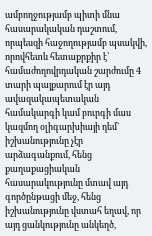ամբողջությամբ պիտի մնա հասարակական դաշտում, որպեսզի հաջողությամբ պսակվի, որովհետև հետաքրքիր է՝ համաժողովրդական շարժումը 4 տարի պայքարում էր այդ ավազակապետական համակարգի կամ բուրգի մաս կազմող օլիգարխիայի դեմ` իշխանությունը չէր արձագանքում, հենց քաղաքացիական հասարակությունը մտավ այդ գործընթացի մեջ, հենց իշխանությունը վստահ եղավ, որ այդ ցանկությունը անկեղծ,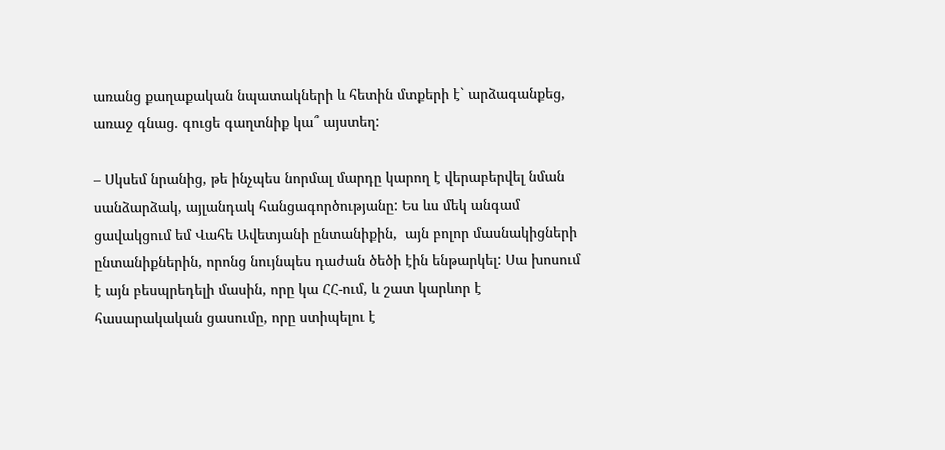առանց քաղաքական նպատակների և հետին մտքերի է` արձագանքեց, առաջ գնաց. գուցե գաղտնիք կա՞ այստեղ:

– Սկսեմ նրանից, թե ինչպես նորմալ մարդը կարող է վերաբերվել նման սանձարձակ, այլանդակ հանցագործությանը: Ես ևս մեկ անգամ ցավակցում եմ Վահե Ավետյանի ընտանիքին,  այն բոլոր մասնակիցների ընտանիքներին, որոնց նույնպես դաժան ծեծի էին ենթարկել: Սա խոսում է այն բեսպրեդելի մասին, որը կա ՀՀ-ում, և շատ կարևոր է հասարակական ցասումը, որը ստիպելու է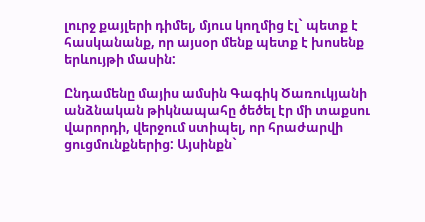լուրջ քայլերի դիմել, մյուս կողմից էլ` պետք է հասկանանք, որ այսօր մենք պետք է խոսենք երևույթի մասին:

Ընդամենը մայիս ամսին Գագիկ Ծառուկյանի անձնական թիկնապահը ծեծել էր մի տաքսու վարորդի, վերջում ստիպել, որ հրաժարվի ցուցմունքներից: Այսինքն`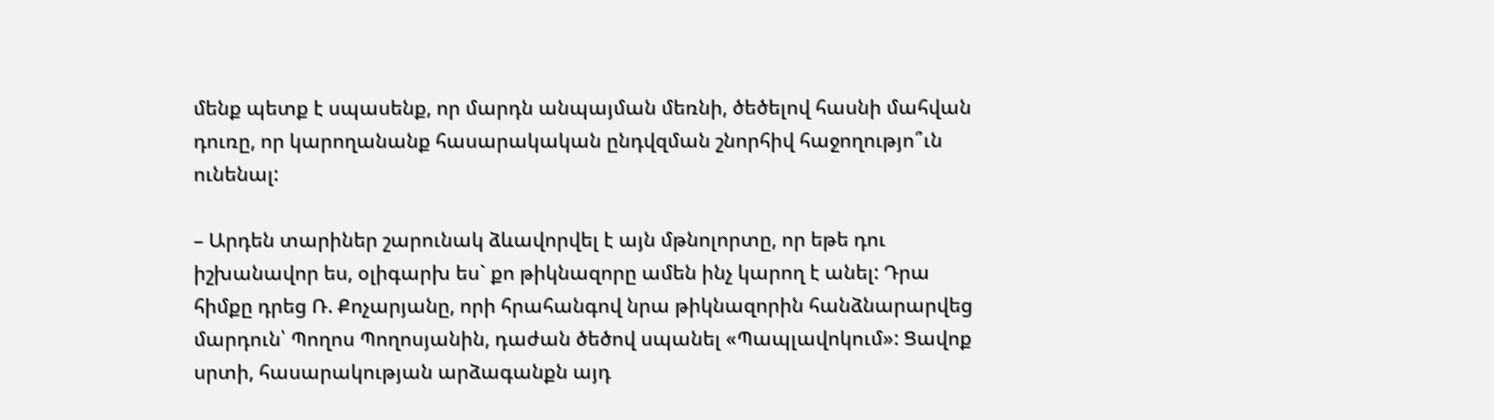մենք պետք է սպասենք, որ մարդն անպայման մեռնի, ծեծելով հասնի մահվան դուռը, որ կարողանանք հասարակական ընդվզման շնորհիվ հաջողությո՞ւն ունենալ:

– Արդեն տարիներ շարունակ ձևավորվել է այն մթնոլորտը, որ եթե դու իշխանավոր ես, օլիգարխ ես` քո թիկնազորը ամեն ինչ կարող է անել: Դրա հիմքը դրեց Ռ. Քոչարյանը, որի հրահանգով նրա թիկնազորին հանձնարարվեց մարդուն՝ Պողոս Պողոսյանին, դաժան ծեծով սպանել «Պապլավոկում»: Ցավոք սրտի, հասարակության արձագանքն այդ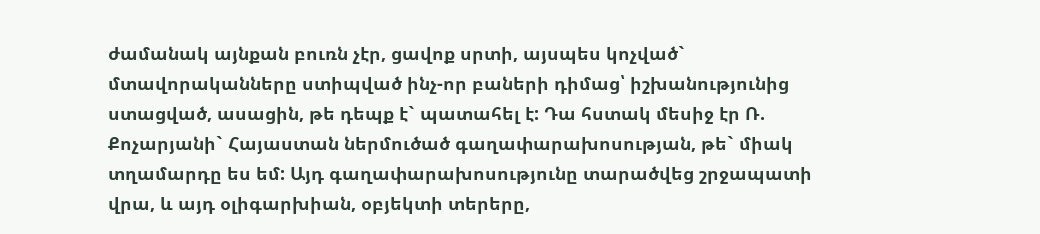ժամանակ այնքան բուռն չէր, ցավոք սրտի, այսպես կոչված` մտավորականները ստիպված ինչ-որ բաների դիմաց՝ իշխանությունից ստացված, ասացին, թե դեպք է` պատահել է: Դա հստակ մեսիջ էր Ռ. Քոչարյանի` Հայաստան ներմուծած գաղափարախոսության, թե` միակ տղամարդը ես եմ: Այդ գաղափարախոսությունը տարածվեց շրջապատի վրա, և այդ օլիգարխիան, օբյեկտի տերերը,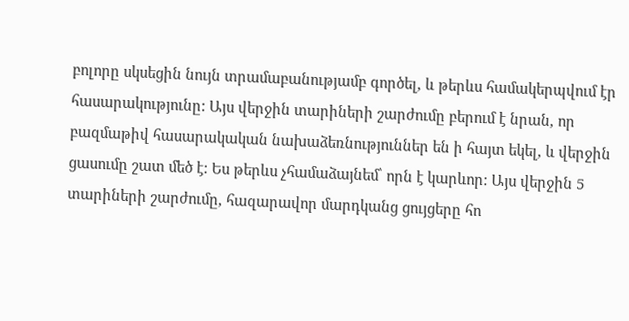բոլորը սկսեցին նույն տրամաբանությամբ գործել, և թերևս համակերպվում էր հասարակությունը: Այս վերջին տարիների շարժումը բերում է նրան, որ բազմաթիվ հասարակական նախաձեռնություններ են ի հայտ եկել, և վերջին ցասումը շատ մեծ է: Ես թերևս չհամաձայնեմ՝ որն է կարևոր: Այս վերջին 5 տարիների շարժումը, հազարավոր մարդկանց ցույցերը հո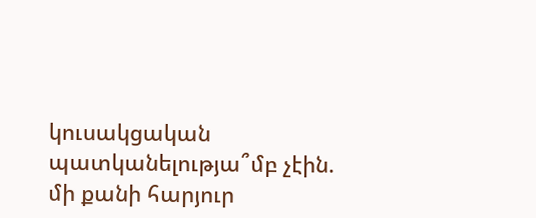կուսակցական պատկանելությա՞մբ չէին. մի քանի հարյուր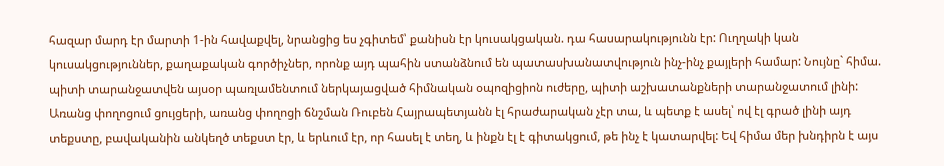հազար մարդ էր մարտի 1-ին հավաքվել, նրանցից ես չգիտեմ՝ քանիսն էր կուսակցական. դա հասարակությունն էր: Ուղղակի կան կուսակցություններ, քաղաքական գործիչներ, որոնք այդ պահին ստանձնում են պատասխանատվություն ինչ-ինչ քայլերի համար: Նույնը` հիմա. պիտի տարանջատվեն այսօր պառլամենտում ներկայացված հիմնական օպոզիցիոն ուժերը, պիտի աշխատանքների տարանջատում լինի: Առանց փողոցում ցույցերի, առանց փողոցի ճնշման Ռուբեն Հայրապետյանն էլ հրաժարական չէր տա, և պետք է ասել՝ ով էլ գրած լինի այդ տեքստը, բավականին անկեղծ տեքստ էր, և երևում էր, որ հասել է տեղ, և ինքն էլ է գիտակցում, թե ինչ է կատարվել: Եվ հիմա մեր խնդիրն է այս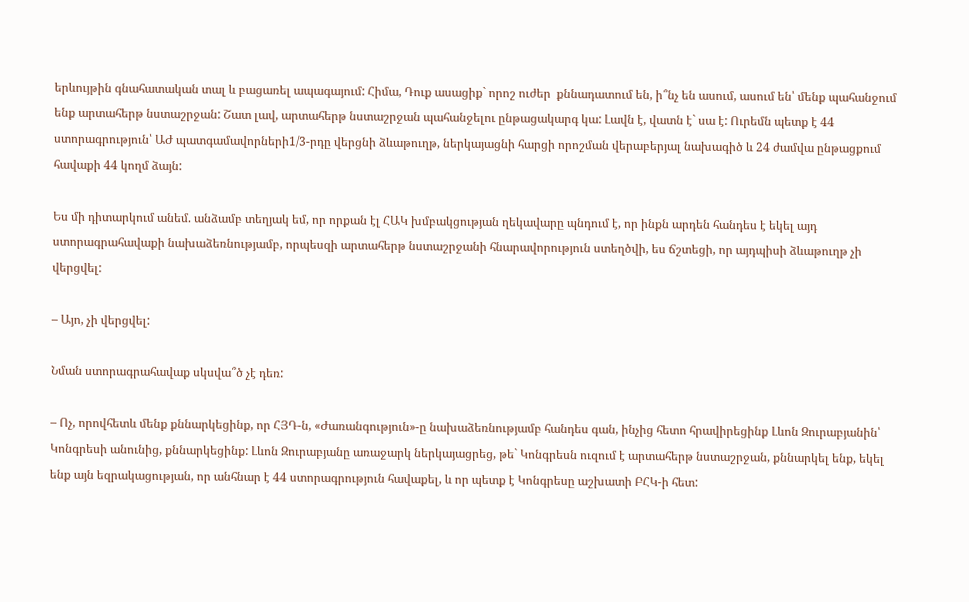երևույթին գնահատական տալ և բացառել ապագայում: Հիմա, Դուք ասացիք` որոշ ուժեր  քննադատում են, ի՞նչ են ասում, ասում են՝ մենք պահանջում ենք արտահերթ նստաշրջան: Շատ լավ, արտահերթ նստաշրջան պահանջելու ընթացակարգ կա: Լավն է, վատն է` սա է: Ուրեմն պետք է 44 ստորագրություն՝ ԱԺ պատգամավորների1/3-րդը վերցնի ձևաթուղթ, ներկայացնի հարցի որոշման վերաբերյալ նախագիծ և 24 ժամվա ընթացքում հավաքի 44 կողմ ձայն:

Ես մի դիտարկում անեմ. անձամբ տեղյակ եմ, որ որքան էլ ՀԱԿ խմբակցության ղեկավարը պնդում է, որ ինքն արդեն հանդես է եկել այդ ստորագրահավաքի նախաձեռնությամբ, որպեսզի արտահերթ նստաշրջանի հնարավորություն ստեղծվի, ես ճշտեցի, որ այդպիսի ձևաթուղթ չի վերցվել:

– Այո, չի վերցվել:

Նման ստորագրահավաք սկսվա՞ծ չէ դեռ:

– Ոչ, որովհետև մենք քննարկեցինք, որ ՀՅԴ-ն, «Ժառանգություն»-ը նախաձեռնությամբ հանդես գան, ինչից հետո հրավիրեցինք Լևոն Զուրաբյանին՝ Կոնգրեսի անունից, քննարկեցինք: Լևոն Զուրաբյանը առաջարկ ներկայացրեց, թե` Կոնգրեսն ուզում է արտահերթ նստաշրջան, քննարկել ենք, եկել ենք այն եզրակացության, որ անհնար է 44 ստորագրություն հավաքել, և որ պետք է Կոնգրեսը աշխատի ԲՀԿ-ի հետ: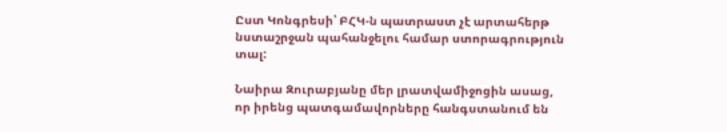Ըստ Կոնգրեսի՝ ԲՀԿ-ն պատրաստ չէ արտահերթ նստաշրջան պահանջելու համար ստորագրություն տալ:

Նաիրա Զուրաբյանը մեր լրատվամիջոցին ասաց, որ իրենց պատգամավորները հանգստանում են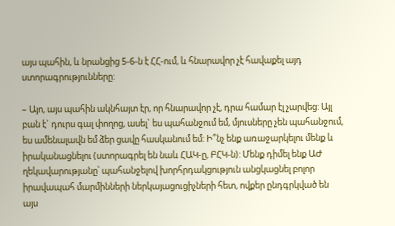այս պահին, և նրանցից 5-6-ն է ՀՀ-ում, և հնարավոր չէ հավաքել այդ ստորագրությունները:

– Այո, այս պահին ակնհայտ էր, որ հնարավոր չէ, դրա համար էլ չարվեց: Այլ բան է` դուրս գալ փողոց, ասել` ես պահանջում եմ, մյուսները չեն պահանջում, ես ամենալավն եմ ձեր ցավը հասկանում եմ: Ի՞նչ ենք առաջարկելու մենք և իրականացնելու (ստորագրել են նաև ՀԱԿ-ը, ԲՀԿ-ն): Մենք դիմել ենք ԱԺ ղեկավարությանը՝ պահանջելով խորհրդակցություն անցկացնել բոլոր իրավապահ մարմինների ներկայացուցիչների հետ, ովքեր ընդգրկված են այս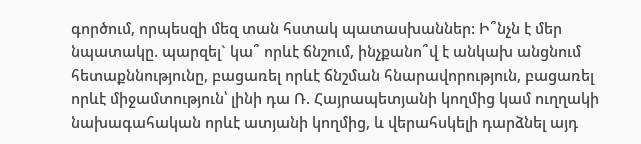գործում, որպեսզի մեզ տան հստակ պատասխաններ: Ի՞նչն է մեր նպատակը. պարզել` կա՞ որևէ ճնշում, ինչքանո՞վ է անկախ անցնում հետաքննությունը, բացառել որևէ ճնշման հնարավորություն, բացառել որևէ միջամտություն՝ լինի դա Ռ. Հայրապետյանի կողմից կամ ուղղակի նախագահական որևէ ատյանի կողմից, և վերահսկելի դարձնել այդ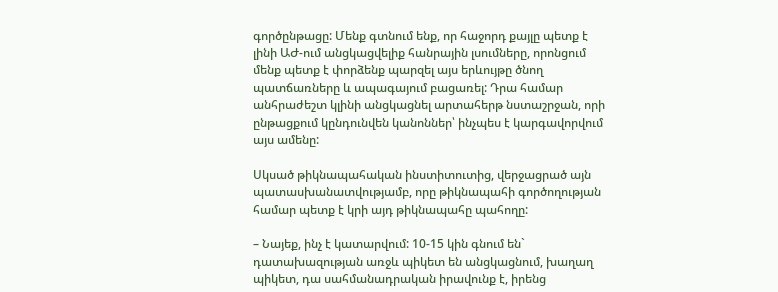գործընթացը: Մենք գտնում ենք, որ հաջորդ քայլը պետք է լինի ԱԺ-ում անցկացվելիք հանրային լսումները, որոնցում մենք պետք է փորձենք պարզել այս երևույթը ծնող պատճառները և ապագայում բացառել: Դրա համար անհրաժեշտ կլինի անցկացնել արտահերթ նստաշրջան, որի ընթացքում կընդունվեն կանոններ՝ ինչպես է կարգավորվում այս ամենը:

Սկսած թիկնապահական ինստիտուտից, վերջացրած այն պատասխանատվությամբ, որը թիկնապահի գործողության համար պետք է կրի այդ թիկնապահը պահողը:

– Նայեք, ինչ է կատարվում: 10-15 կին գնում են` դատախազության առջև պիկետ են անցկացնում, խաղաղ պիկետ, դա սահմանադրական իրավունք է, իրենց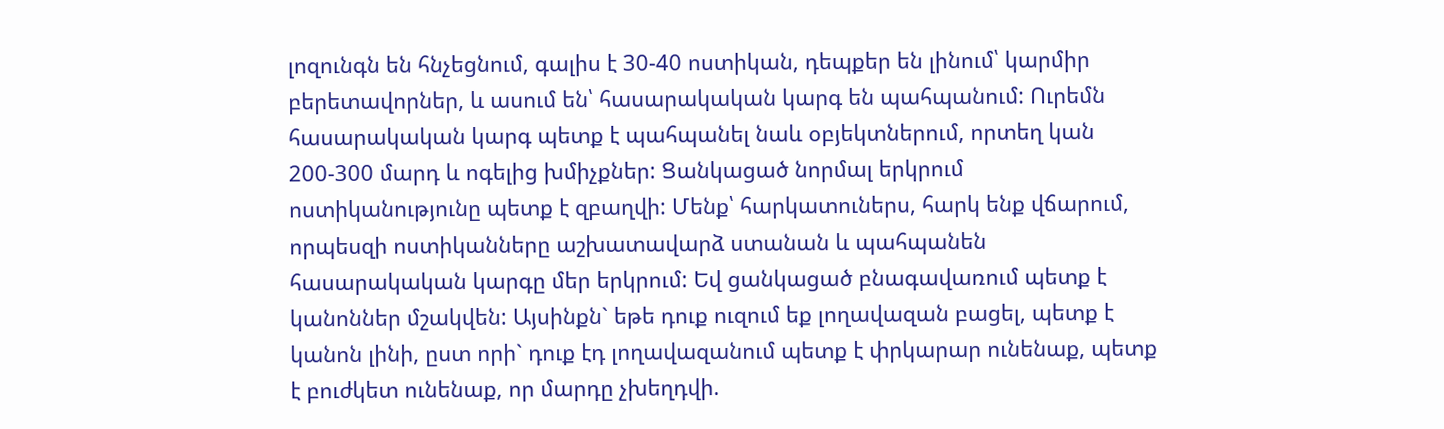լոզունգն են հնչեցնում, գալիս է 30-40 ոստիկան, դեպքեր են լինում՝ կարմիր բերետավորներ, և ասում են՝ հասարակական կարգ են պահպանում: Ուրեմն հասարակական կարգ պետք է պահպանել նաև օբյեկտներում, որտեղ կան 200-300 մարդ և ոգելից խմիչքներ: Ցանկացած նորմալ երկրում ոստիկանությունը պետք է զբաղվի: Մենք՝ հարկատուներս, հարկ ենք վճարում, որպեսզի ոստիկանները աշխատավարձ ստանան և պահպանեն հասարակական կարգը մեր երկրում: Եվ ցանկացած բնագավառում պետք է կանոններ մշակվեն: Այսինքն` եթե դուք ուզում եք լողավազան բացել, պետք է կանոն լինի, ըստ որի` դուք էդ լողավազանում պետք է փրկարար ունենաք, պետք է բուժկետ ունենաք, որ մարդը չխեղդվի.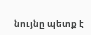նույնը պետք է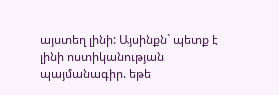այստեղ լինի: Այսինքն` պետք է  լինի ոստիկանության պայմանագիր. եթե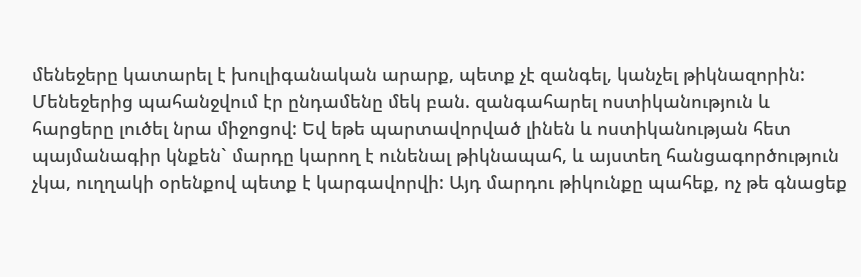մենեջերը կատարել է խուլիգանական արարք, պետք չէ զանգել, կանչել թիկնազորին: Մենեջերից պահանջվում էր ընդամենը մեկ բան. զանգահարել ոստիկանություն և հարցերը լուծել նրա միջոցով: Եվ եթե պարտավորված լինեն և ոստիկանության հետ պայմանագիր կնքեն` մարդը կարող է ունենալ թիկնապահ, և այստեղ հանցագործություն չկա, ուղղակի օրենքով պետք է կարգավորվի: Այդ մարդու թիկունքը պահեք, ոչ թե գնացեք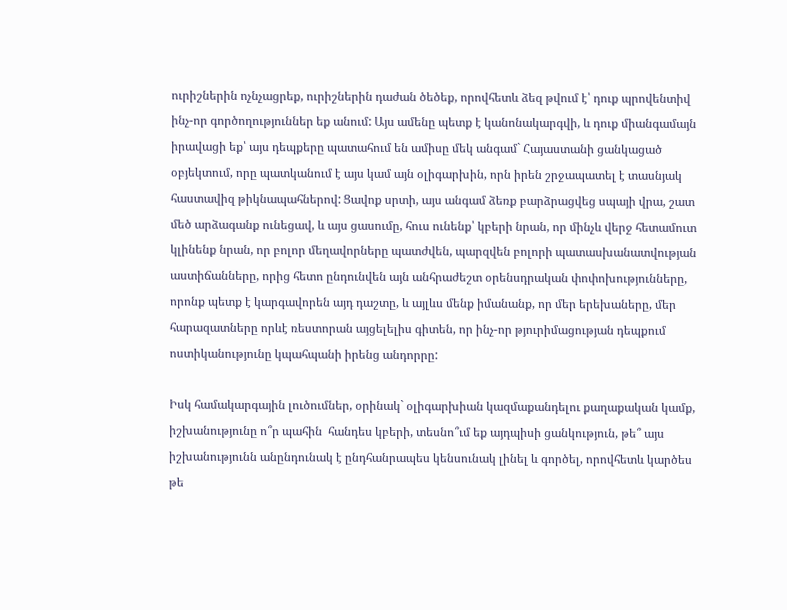ուրիշներին ոչնչացրեք, ուրիշներին դաժան ծեծեք, որովհետև ձեզ թվում է՝ դուք պրովենտիվ ինչ-որ գործողություններ եք անում: Այս ամենը պետք է կանոնակարգվի, և դուք միանգամայն իրավացի եք՝ այս դեպքերը պատահում են ամիսը մեկ անգամ` Հայաստանի ցանկացած օբյեկտում, որը պատկանում է այս կամ այն օլիգարխին, որն իրեն շրջապատել է տասնյակ հաստավիզ թիկնապահներով: Ցավոք սրտի, այս անգամ ձեռք բարձրացվեց սպայի վրա, շատ մեծ արձագանք ունեցավ, և այս ցասումը, հուս ունենք՝ կբերի նրան, որ մինչև վերջ հետամուտ  կլինենք նրան, որ բոլոր մեղավորները պատժվեն, պարզվեն բոլորի պատասխանատվության աստիճանները, որից հետո ընդունվեն այն անհրաժեշտ օրենսդրական փոփոխությունները, որոնք պետք է կարգավորեն այդ դաշտը, և այլևս մենք իմանանք, որ մեր երեխաները, մեր հարազատները որևէ ռեստորան այցելելիս գիտեն, որ ինչ-որ թյուրիմացության դեպքում ոստիկանությունը կպահպանի իրենց անդորրը:

Իսկ համակարգային լուծումներ, օրինակ` օլիգարխիան կազմաքանդելու քաղաքական կամք, իշխանությունը ո՞ր պահին  հանդես կբերի, տեսնո՞ւմ եք այդպիսի ցանկություն, թե՞ այս իշխանությունն անընդունակ է ընդհանրապես կենսունակ լինել և գործել, որովհետև կարծես թե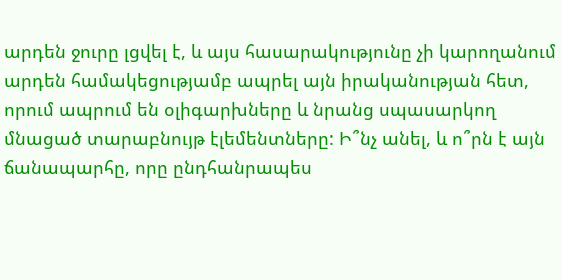արդեն ջուրը լցվել է, և այս հասարակությունը չի կարողանում արդեն համակեցությամբ ապրել այն իրականության հետ, որում ապրում են օլիգարխները և նրանց սպասարկող մնացած տարաբնույթ էլեմենտները: Ի՞նչ անել, և ո՞րն է այն ճանապարհը, որը ընդհանրապես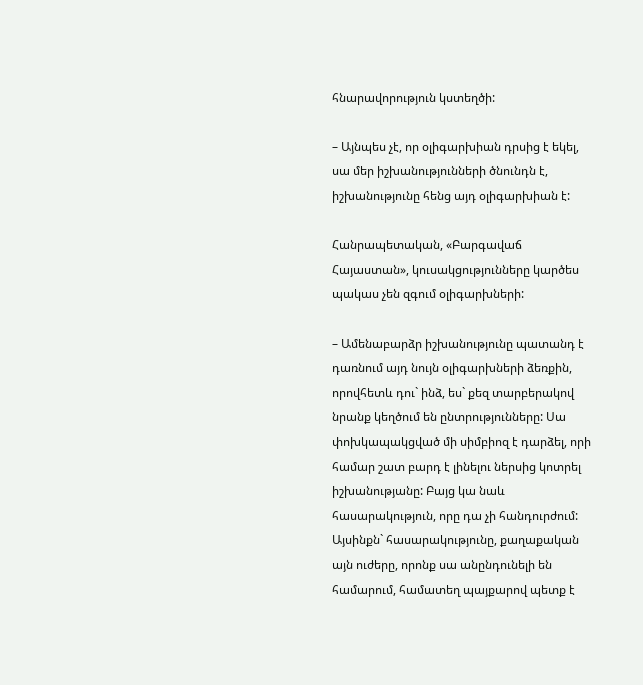հնարավորություն կստեղծի:

– Այնպես չէ, որ օլիգարխիան դրսից է եկել, սա մեր իշխանությունների ծնունդն է, իշխանությունը հենց այդ օլիգարխիան է:

Հանրապետական, «Բարգավաճ Հայաստան», կուսակցությունները կարծես պակաս չեն զգում օլիգարխների:

– Ամենաբարձր իշխանությունը պատանդ է դառնում այդ նույն օլիգարխների ձեռքին, որովհետև դու` ինձ, ես` քեզ տարբերակով նրանք կեղծում են ընտրությունները: Սա փոխկապակցված մի սիմբիոզ է դարձել, որի համար շատ բարդ է լինելու ներսից կոտրել իշխանությանը: Բայց կա նաև հասարակություն, որը դա չի հանդուրժում: Այսինքն` հասարակությունը, քաղաքական այն ուժերը, որոնք սա անընդունելի են համարում, համատեղ պայքարով պետք է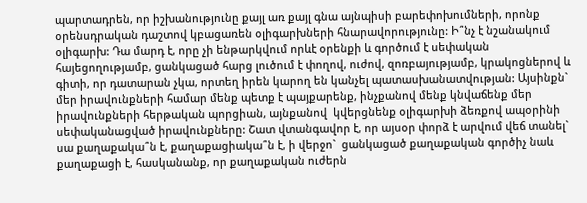պարտադրեն, որ իշխանությունը քայլ առ քայլ գնա այնպիսի բարեփոխումների, որոնք օրենսդրական դաշտով կբացառեն օլիգարխների հնարավորությունը: Ի՞նչ է նշանակում օլիգարխ: Դա մարդ է, որը չի ենթարկվում որևէ օրենքի և գործում է սեփական հայեցողությամբ, ցանկացած հարց լուծում է փողով, ուժով, զոռբայությամբ, կրակոցներով և գիտի, որ դատարան չկա, որտեղ իրեն կարող են կանչել պատասխանատվության: Այսինքն` մեր իրավունքների համար մենք պետք է պայքարենք, ինչքանով մենք կնվաճենք մեր իրավունքների հերթական պորցիան, այնքանով  կվերցնենք օլիգարխի ձեռքով ապօրինի սեփականացված իրավունքները: Շատ վտանգավոր է, որ այսօր փորձ է արվում վեճ տանել` սա քաղաքակա՞ն է, քաղաքացիակա՞ն է, ի վերջո`  ցանկացած քաղաքական գործիչ նաև քաղաքացի է, հասկանանք, որ քաղաքական ուժերն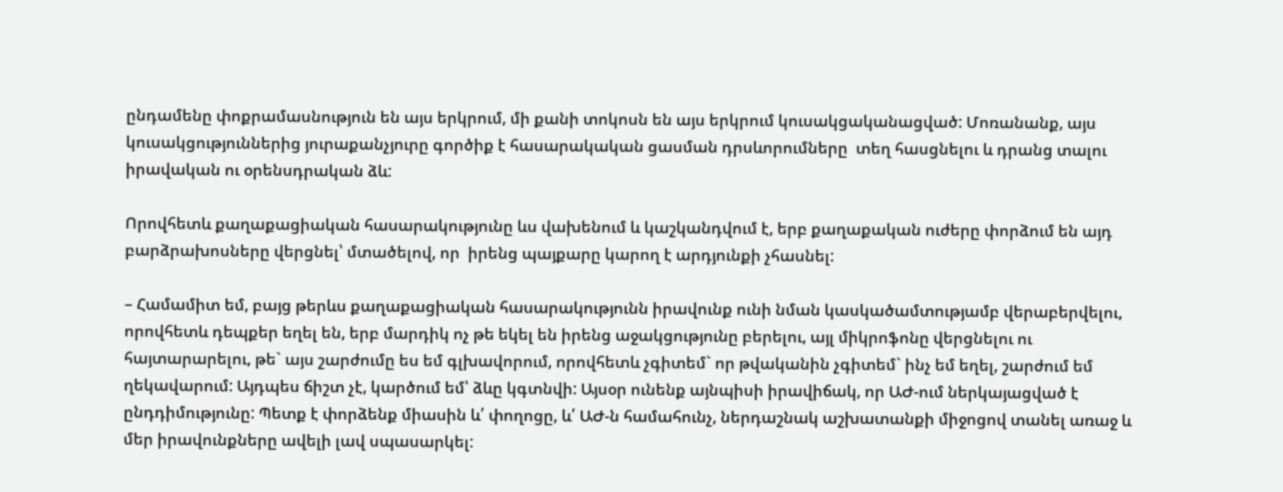ընդամենը փոքրամասնություն են այս երկրում, մի քանի տոկոսն են այս երկրում կուսակցականացված: Մոռանանք, այս կուսակցություններից յուրաքանչյուրը գործիք է հասարակական ցասման դրսևորումները  տեղ հասցնելու և դրանց տալու իրավական ու օրենսդրական ձև:

Որովհետև քաղաքացիական հասարակությունը ևս վախենում և կաշկանդվում է, երբ քաղաքական ուժերը փորձում են այդ բարձրախոսները վերցնել՝ մտածելով, որ  իրենց պայքարը կարող է արդյունքի չհասնել:

– Համամիտ եմ, բայց թերևս քաղաքացիական հասարակությունն իրավունք ունի նման կասկածամտությամբ վերաբերվելու, որովհետև դեպքեր եղել են, երբ մարդիկ ոչ թե եկել են իրենց աջակցությունը բերելու, այլ միկրոֆոնը վերցնելու ու հայտարարելու, թե` այս շարժումը ես եմ գլխավորում, որովհետև չգիտեմ` որ թվականին չգիտեմ` ինչ եմ եղել, շարժում եմ ղեկավարում: Այդպես ճիշտ չէ, կարծում եմ՝ ձևը կգտնվի: Այսօր ունենք այնպիսի իրավիճակ, որ ԱԺ-ում ներկայացված է ընդդիմությունը: Պետք է փորձենք միասին և՛ փողոցը, և՛ ԱԺ-ն համահունչ, ներդաշնակ աշխատանքի միջոցով տանել առաջ և մեր իրավունքները ավելի լավ սպասարկել: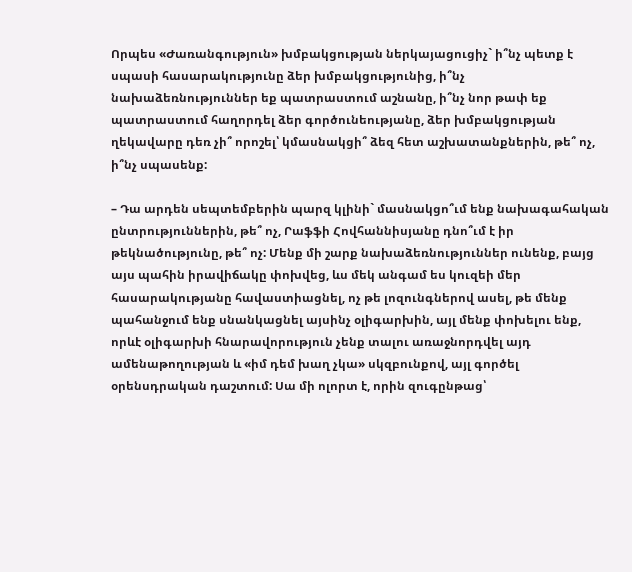Որպես «Ժառանգություն» խմբակցության ներկայացուցիչ` ի՞նչ պետք է սպասի հասարակությունը ձեր խմբակցությունից, ի՞նչ նախաձեռնություններ եք պատրաստում աշնանը, ի՞նչ նոր թափ եք պատրաստում հաղորդել ձեր գործունեությանը, ձեր խմբակցության ղեկավարը դեռ չի՞ որոշել՝ կմասնակցի՞ ձեզ հետ աշխատանքներին, թե՞ ոչ, ի՞նչ սպասենք:

– Դա արդեն սեպտեմբերին պարզ կլինի` մասնակցո՞ւմ ենք նախագահական ընտրություններին, թե՞ ոչ, Րաֆֆի Հովհաննիսյանը դնո՞ւմ է իր թեկնածությունը, թե՞ ոչ: Մենք մի շարք նախաձեռնություններ ունենք, բայց այս պահին իրավիճակը փոխվեց, ևս մեկ անգամ ես կուզեի մեր հասարակությանը հավաստիացնել, ոչ թե լոզունգներով ասել, թե մենք պահանջում ենք սնանկացնել այսինչ օլիգարխին, այլ մենք փոխելու ենք, որևէ օլիգարխի հնարավորություն չենք տալու առաջնորդվել այդ ամենաթողության և «իմ դեմ խաղ չկա» սկզբունքով, այլ գործել օրենսդրական դաշտում: Սա մի ոլորտ է, որին զուգընթաց՝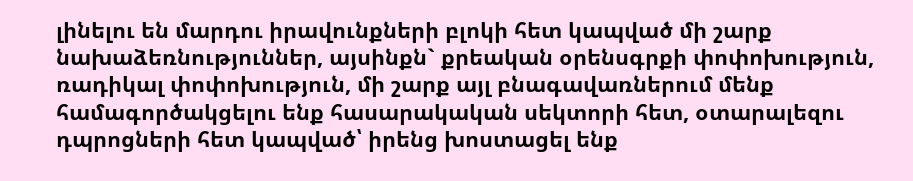լինելու են մարդու իրավունքների բլոկի հետ կապված մի շարք նախաձեռնություններ, այսինքն` քրեական օրենսգրքի փոփոխություն, ռադիկալ փոփոխություն, մի շարք այլ բնագավառներում մենք համագործակցելու ենք հասարակական սեկտորի հետ, օտարալեզու դպրոցների հետ կապված՝ իրենց խոստացել ենք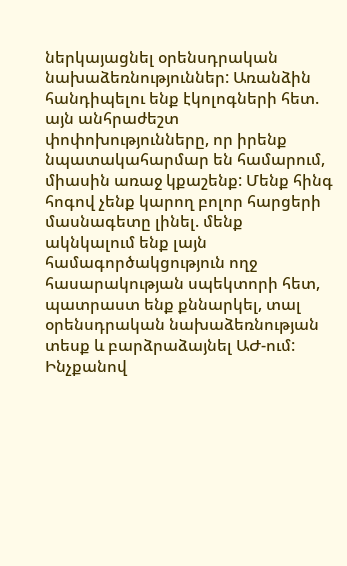ներկայացնել օրենսդրական նախաձեռնություններ: Առանձին հանդիպելու ենք էկոլոգների հետ. այն անհրաժեշտ փոփոխությունները, որ իրենք նպատակահարմար են համարում, միասին առաջ կքաշենք: Մենք հինգ հոգով չենք կարող բոլոր հարցերի մասնագետը լինել. մենք ակնկալում ենք լայն համագործակցություն ողջ հասարակության սպեկտորի հետ, պատրաստ ենք քննարկել, տալ օրենսդրական նախաձեռնության տեսք և բարձրաձայնել ԱԺ-ում: Ինչքանով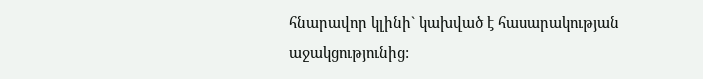հնարավոր կլինի` կախված է հասարակության աջակցությունից: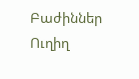Բաժիններ
Ուղիղ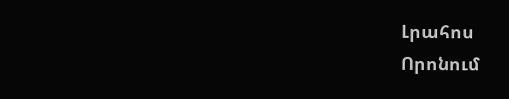Լրահոս
Որոնում